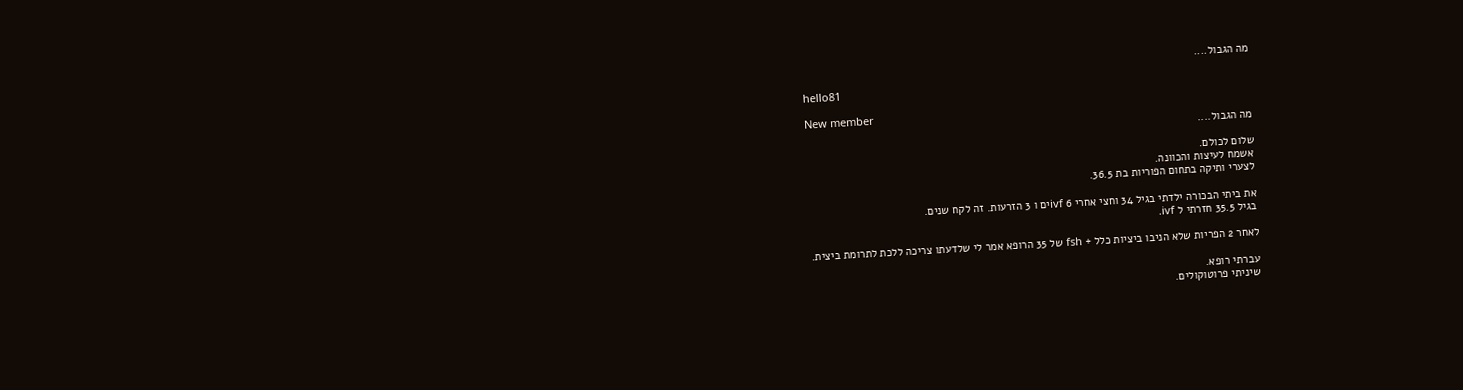מה הגבול....

hello81

New member
מה הגבול....

שלום לכולם.
אשמח לעיצות והכוונה.
לצערי ותיקה בתחום הפוריות בת 36.5.

את ביתי הבכורה ילדתי בגיל 34 וחצי אחרי 6 ivfים ו 3 הזרעות. זה לקח שנים.
בגיל 35.5 חזרתי ל ivf.

לאחר 2 הפריות שלא הניבו ביציות כלל + fsh של 35 הרופא אמר לי שלדעתו צריכה ללכת לתרומת ביצית.

עברתי רופא.
שיניתי פרוטוקולים.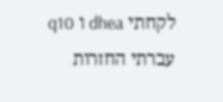לקחתי dhea ו q10
עברתי החזרות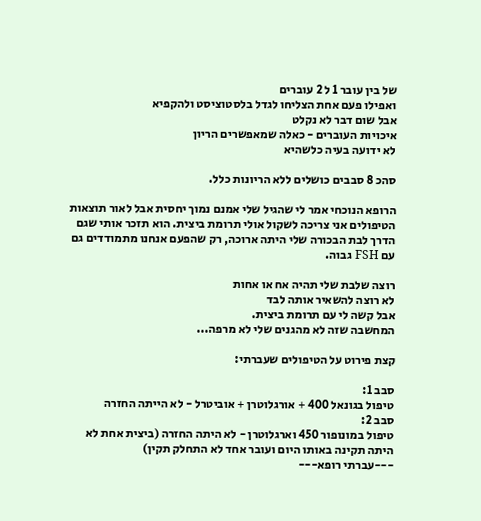של בין עובר 1 ל 2 עוברים
ואפילו פעם אחת הצליחו לגדל בלסטוציסט ולהקפיא
אבל שום דבר לא נקלט
איכויות העוברים - כאלה שמאפשרים הריון
לא ידועה בעיה כלשהיא

סהכ 8 סבבים כושלים ללא הריונות כלל.

הרופא הנוכחי אמר לי שהגיל שלי אמנם נמוך יחסית אבל לאור תוצאות הטיפולים אני צריכה לשקול אולי תרומת ביצית. הוא תזכר אותי שגם הדרך לבת הבכורה שלי היתה ארוכה, רק שהפעם אנחנו מתמודדים גם עם FSH גבוה.

רוצה שלבת שלי תהיה אח או אחות
לא רוצה להשאיר אותה לבד
אבל קשה לי עם תרומת ביצית.
המחשבה שזה לא מהגנים שלי לא מרפה...

קצת פירוט על הטיפולים שעברתי:

סבב 1:
טיפול בגונאל 400 + אורגלוטרן + אוביטרל - לא הייתה החזרה
סבב 2:
טיפול במונופור 450 וארגלוטרן - לא היתה החזרה (ביצית אחת לא היתה תקינה באותו היום ועובר אחד לא התחלק תקין)
---עברתי רופא---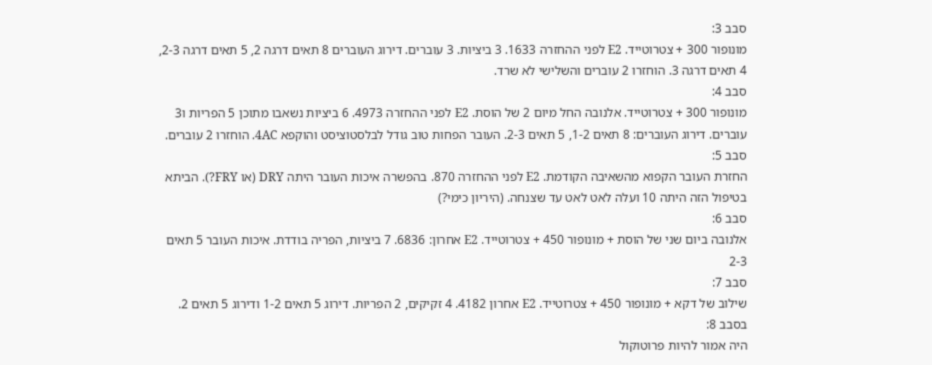סבב 3:
מונופור 300 + צטרוטייד. E2 לפני ההחזרה 1633. 3 ביציות. 3 עוברים. דירוג העוברים 8 תאים דרגה 2, 5 תאים דרגה 2-3, 4 תאים דרגה 3. הוחזרו 2 עוברים והשלישי לא שרד.
סבב 4:
מונופור 300 + צטרוטייד. אלנובה החל מיום 2 של הוסת. E2 לפני ההחזרה 4973. 6 ביציות נשאבו מתוכן 5 הפריות ו3 עוברים. דירוג העוברים: 8 תאים 1-2, 5 תאים 2-3. העובר הפחות טוב גודל לבלסטוציסט והוקפא 4AC. הוחזרו 2 עוברים.
סבב 5:
החזרת העובר הקפוא מהשאיבה הקודמת. E2 לפני ההחזרה 870. בהפשרה איכות העובר היתה DRY (או FRY?). הביתא בטיפול הזה היתה 10 ועלה לאט לאט עד שצנחה. (היריון כימי?)
סבב 6:
אלנובה ביום שני של הוסת + מונופור 450 + צטרוטייד. E2 אחרון: 6836. 7 ביציות, הפריה בודדת. איכות העובר 5 תאים 2-3
סבב 7:
שילוב של דקא + מונופור 450 + צטרוטייד. E2 אחרון 4182. 4 זקיקים, 2 הפריות. דירוג 5 תאים 1-2 ודירוג 5 תאים 2.
בסבב 8:
היה אמור להיות פרוטוקול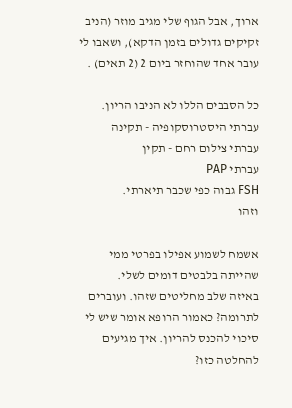ארוך, אבל הגוף שלי מגיב מוזר (הניב זקיקים גדולים בזמן הדקא), ושאבו לי עובר אחד שהוחזר ביום 2 (2 תאים) .

כל הסבבים הללו לא הניבו הריון.
עברתי היסטרוסקופיה - תקינה
עברתי צילום רחם - תקין
עברתי PAP
FSH גבוה כפי שכבר תיארתי.
וזהו

אשמח לשמוע אפילו בפרטי ממי שהייתה בלבטים דומים לשלי.
באיזה שלב מחליטים שזהו. ועוברים לתרומה? כאמור הרופא אומר שיש לי סיכוי להכנס להריון. איך מגיעים להחלטה כזו?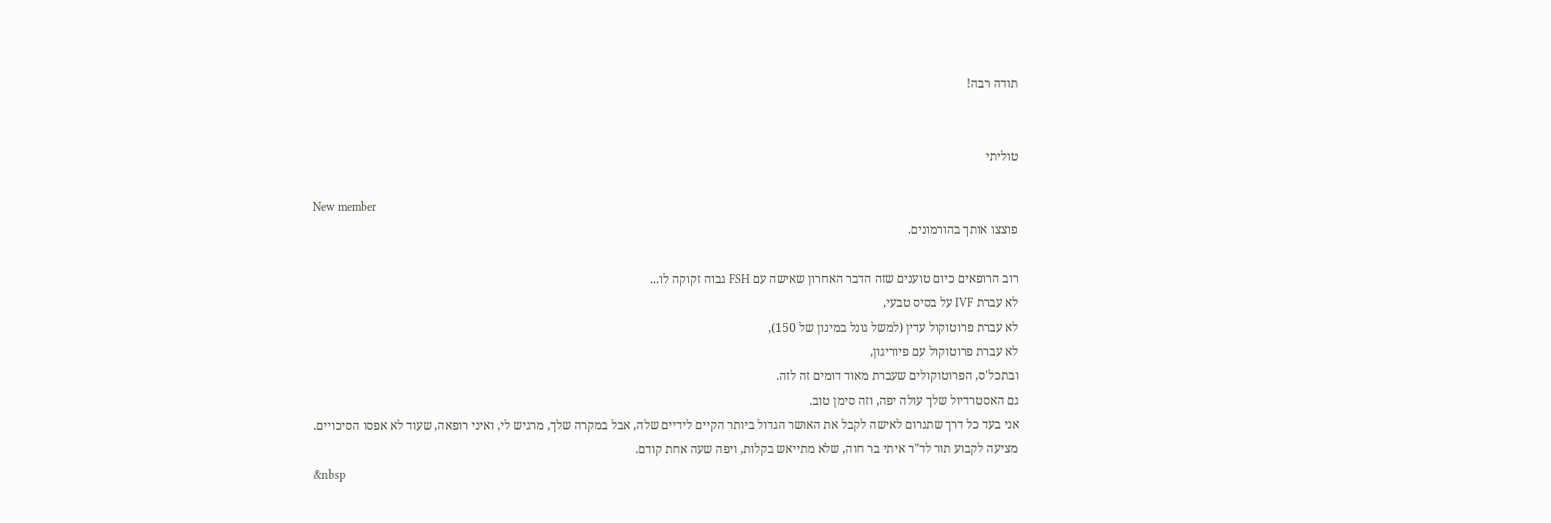תודה רבה!


טוליתי

New member
פוצצו אותך בהורמונים.

רוב הרופאים כיום טוענים שזה הדבר האחרון שאישה עם FSH גבוה זקוקה לו...
לא עברת IVF על בסיס טבעי,
לא עברת פרוטוקול עדין (למשל גונל במינון של 150),
לא עברת פרוטוקול עם פיוריגון,
ובתכל'ס, הפרוטוקולים שעברת מאוד דומים זה לזה.
גם האסטרדיול שלך עולה יפה, וזה סימן טוב.
אני בעד כל דרך שתגרום לאישה לקבל את האושר הגדול ביותר הקיים לידיים שלה, אבל במקרה שלך, מרגיש לי, ואיני רופאה, שעוד לא אפסו הסיכויים.
מציעה לקבוע תור לד"ר איתי בר חוה, שלא מתייאש בקלות, ויפה שעה אחת קודם.
&nbsp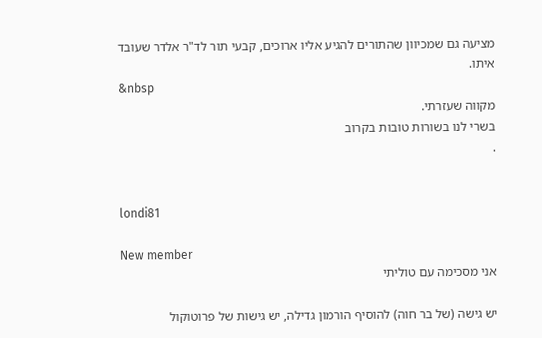מציעה גם שמכיוון שהתורים להגיע אליו ארוכים, קבעי תור לד"ר אלדר שעובד איתו.
&nbsp
מקווה שעזרתי.
בשרי לנו בשורות טובות בקרוב
.


londi81

New member
אני מסכימה עם טוליתי

יש גישה (של בר חוה) להוסיף הורמון גדילה, יש גישות של פרוטוקול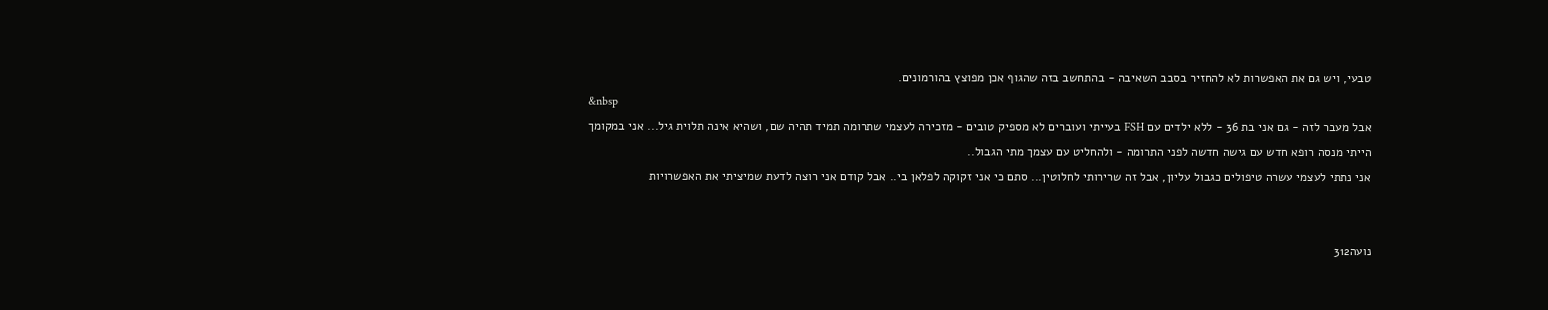טבעי, ויש גם את האפשרות לא להחזיר בסבב השאיבה - בהתחשב בזה שהגוף אכן מפוצץ בהורמונים.
&nbsp
אבל מעבר לזה - גם אני בת 36 - ללא ילדים עם FSH בעייתי ועוברים לא מספיק טובים - מזכירה לעצמי שתרומה תמיד תהיה שם, ושהיא אינה תלוית גיל... אני במקומך הייתי מנסה רופא חדש עם גישה חדשה לפני התרומה - ולהחליט עם עצמך מתי הגבול..
אני נתתי לעצמי עשרה טיפולים כגבול עליון, אבל זה שרירותי לחלוטין... סתם כי אני זקוקה לפלאן בי.. אבל קודם אני רוצה לדעת שמיציתי את האפשרויות


נועה312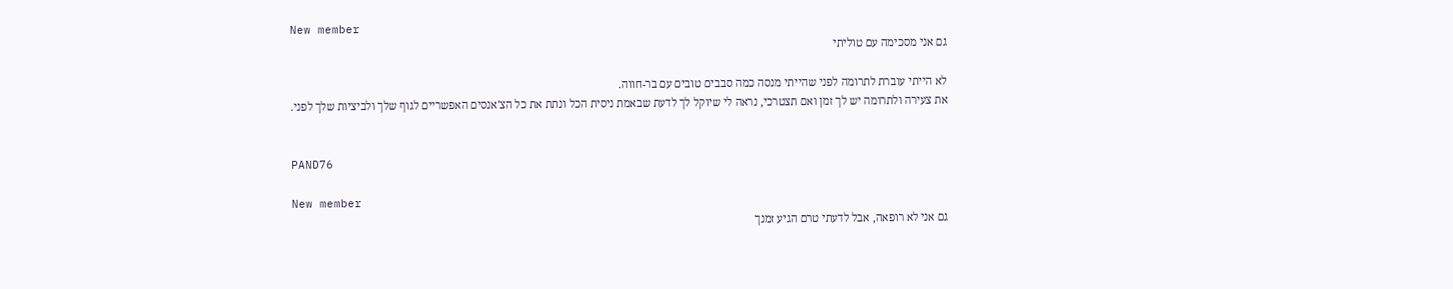New member
גם אני מסכימה עם טוליתי

לא הייתי עוברת לתרומה לפני שהייתי מנסה כמה סבבים טובים עם בר-חווה.
את צעירה ולתרומה יש לך זמן ואם תצטרכי, נראה לי שיוקל לך לדעת שבאמת ניסית הכל ונתת את כל הצ'אנסים האפשריים לגוף שלך ולביציות שלך לפני.


PAND76

New member
גם אני לא רופאה, אבל לדעתי טרם הגיע זמנך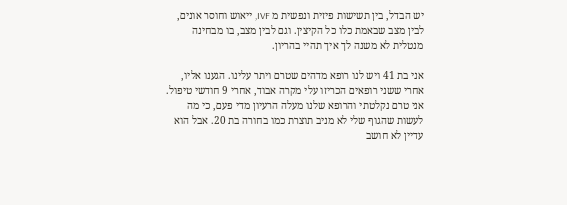יש הבדל, בין תשישות פיזית ונפשית מ IVF, ייאוש וחוסר אונים, לבין מצב שבאמת כלו כל הקיצין. וגם לבין מצב, בו מבחינה מנטלית לא משנה לך איך תהיי בהריון.

אני בת 41 ויש לנו רופא מדהים שטרם ויתר עלינו. הגענו אליו, אחרי ששני רופאים הכריזו עלי מקרה אבוד, אחרי 9 חודשי טיפול. אני טרם נקלטתי והרופא שלנו מעלה הרעיון מדי פעם, כי מה לעשות שהגוף שלי לא מניב תוצרת כמו בחורה בת 20. אבל הוא עדיין לא חושב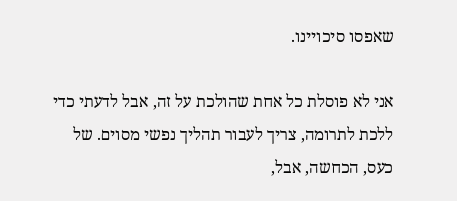שאפסו סיכויינו.

אני לא פוסלת כל אחת שהולכת על זה, אבל לדעתי כדי ללכת לתרומה, צריך לעבור תהליך נפשי מסוים. של כעס, הכחשה, אבל,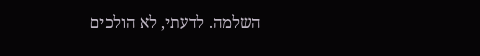השלמה. לדעתי, לא הולכים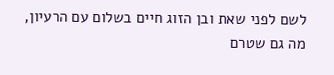לשם לפני שאת ובן הזוג חיים בשלום עם הרעיון, מה גם שטרם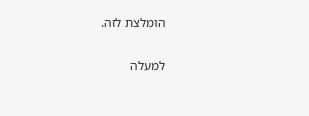הומלצת לזה.

למעלה